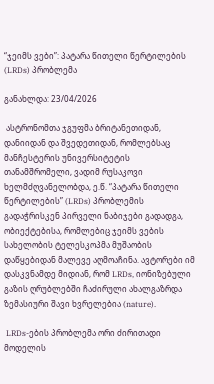“ჯეიმს ვები”: პატარა წითელი წერტილების (LRDs) პრობლემა

განახლდა: 23/04/2026

 ასტრონომთა ჯგუფმა ბრიტანეთიდან, დანიიდან და შვედეთიდან, რომლებსაც მანჩესტერის უნივერსიტეტის თანამშრომელი, ვადიმ რუსაკოვი ხელმძღვანელობდა, ე.წ. “პატარა წითელი წერტილების” (LRDs) პრობლემის გადაჭრისკენ პირველი ნაბიჯები გადადგა, ობიექტებისა, რომლებიც ჯეიმს ვების სახელობის ტელესკოპმა მუშაობის დაწყებიდან მალევე აღმოაჩინა. ავტორები იმ დასკვნამდე მიდიან, რომ LRDs, იონიზებული გაზის ღრუბლებში ჩაძირული ახალგაზრდა ზემასიური შავი ხვრელებია (nature).

 LRDs-ების პრობლემა ორი ძირითადი მოდელის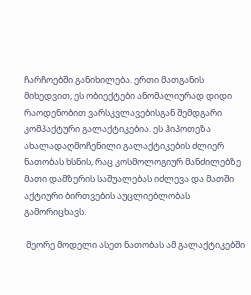ჩარჩოებში განიხილება. ერთი მათგანის მიხედვით, ეს ობიექტები ანომალიურად დიდი რაოდენობით ვარსკვლავებისგან შემდგარი კომპაქტური გალაქტიკებია. ეს ჰიპოთეზა ახალადაღმოჩენილი გალაქტიკების ძლიერ ნათობას ხსნის, რაც კოსმოლოგიურ მანძილებზე მათი დამზერის საშუალებას იძლევა და მათში აქტიური ბირთვების აუცლიებლობას გამორიცხავს.

 მეორე მოდელი ასეთ ნათობას ამ გალაქტიკებში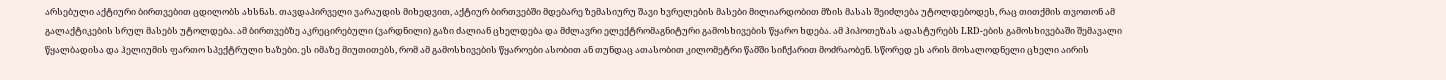არსებული აქტიური ბირთვებით ცდილობს ახსნას. თავდაპირველი ვარაუდის მიხედვით, აქტიურ ბირთვებში მდებარე ზემასიურუ შავი ხვრელების მასები მილიარდობით მზის მასას შეიძლება უტოლდებოდეს, რაც თითქმის თვოთონ ამ გალაქტიკების სრულ მასებს უტოლდება. ამ ბირთვებზე აკრეცირებული (ვარდნილი) გაზი ძალიან ცხელდება და მძლავრი ელექტრომაგნიტური გამოსხივების წყარო ხდება. ამ ჰიპოთეზას ადასტურებს LRD-ების გამოსხივებაში შემავალი წყალბადისა და ჰელიუმის ფართო სპექტრული ხაზები. ეს იმაზე მიუთითებს, რომ ამ გამოსხივების წყაროები ასობით ან თუნდაც ათასობით კილომეტრი წამში სიჩქარით მოძრაობენ. სწორედ ეს არის მოსალოდნელი ცხელი აირის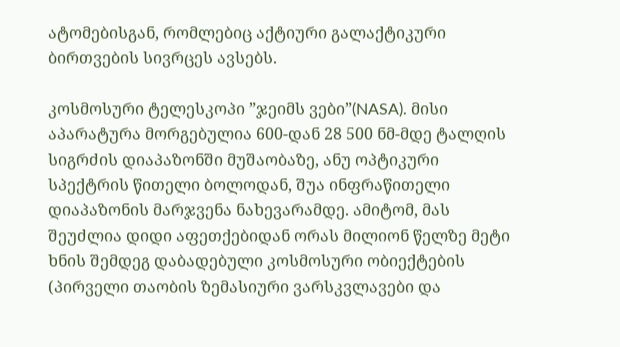ატომებისგან, რომლებიც აქტიური გალაქტიკური ბირთვების სივრცეს ავსებს.

კოსმოსური ტელესკოპი ”ჯეიმს ვები”(NASA). მისი აპარატურა მორგებულია 600-დან 28 500 ნმ-მდე ტალღის სიგრძის დიაპაზონში მუშაობაზე, ანუ ოპტიკური სპექტრის წითელი ბოლოდან, შუა ინფრაწითელი დიაპაზონის მარჯვენა ნახევარამდე. ამიტომ, მას შეუძლია დიდი აფეთქებიდან ორას მილიონ წელზე მეტი ხნის შემდეგ დაბადებული კოსმოსური ობიექტების (პირველი თაობის ზემასიური ვარსკვლავები და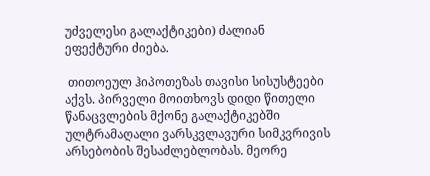უძველესი გალაქტიკები) ძალიან ეფექტური ძიება.

 თითოეულ ჰიპოთეზას თავისი სისუსტეები აქვს. პირველი მოითხოვს დიდი წითელი წანაცვლების მქონე გალაქტიკებში ულტრამაღალი ვარსკვლავური სიმკვრივის არსებობის შესაძლებლობას. მეორე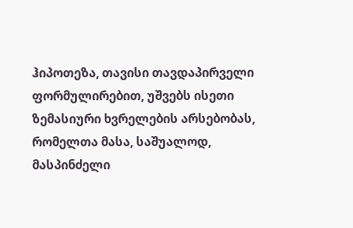ჰიპოთეზა, თავისი თავდაპირველი ფორმულირებით, უშვებს ისეთი ზემასიური ხვრელების არსებობას, რომელთა მასა, საშუალოდ, მასპინძელი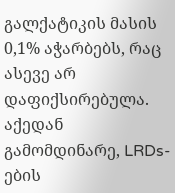გალქატიკის მასის 0,1% აჭარბებს, რაც ასევე არ დაფიქსირებულა. აქედან გამომდინარე, LRDs-ების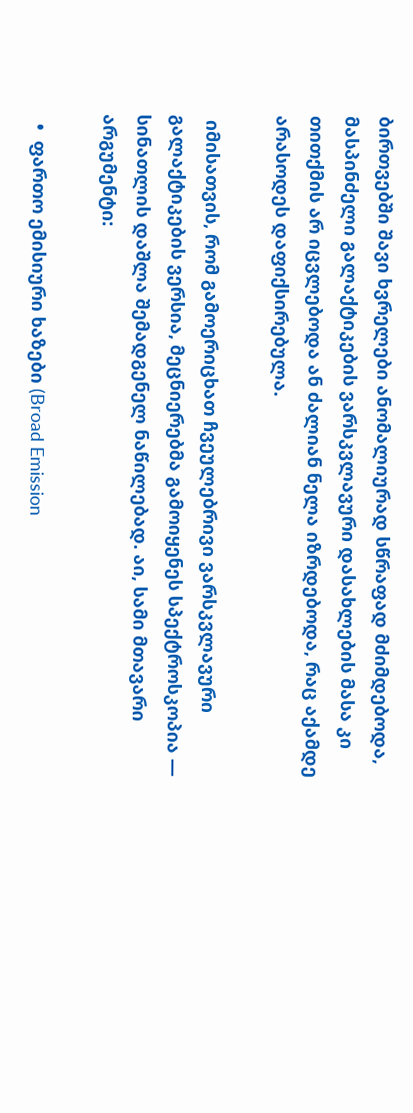ბირთვებში შავი ხვრელები ანომალიურად სწრაფად მძიმდებოდა, მასპინძელი გალაქტიკების ვარსკვლავური დასახლების მასა კი თითქმის არ იცვლებოდა ან ძალიან ნელა იზრდებოდა, რაც აქამდე არასოდეს დაფიქსირებულა.

 იმისათვის, რომ გამოერიცხათ ჩვეულებრივი ვარსკვლავური გალაქტიკების ვერსია, მეცნიერებმა გამოიყენეს სპექტროსკოპია — სინათლის დაშლა შემადგენელ ნაწილებად. აი, სამი მთავარი არგუმენტი:

  •  ფართო ემისიური ხაზები (Broad Emission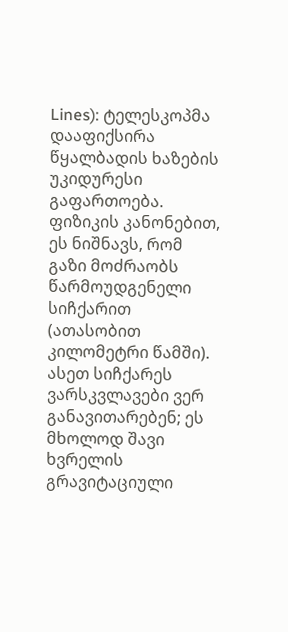Lines): ტელესკოპმა დააფიქსირა წყალბადის ხაზების უკიდურესი გაფართოება. ფიზიკის კანონებით, ეს ნიშნავს, რომ გაზი მოძრაობს წარმოუდგენელი სიჩქარით (ათასობით კილომეტრი წამში). ასეთ სიჩქარეს ვარსკვლავები ვერ განავითარებენ; ეს მხოლოდ შავი ხვრელის გრავიტაციული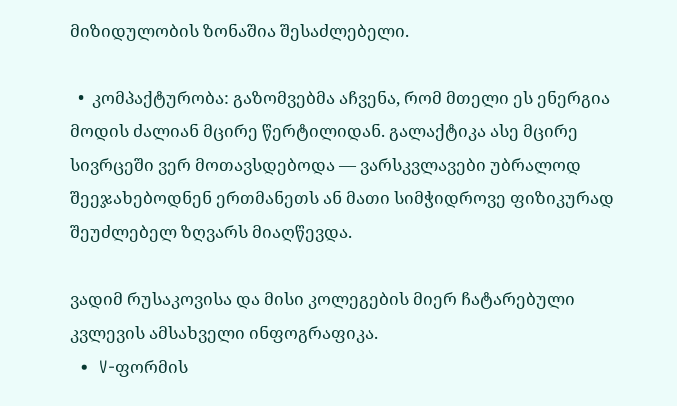მიზიდულობის ზონაშია შესაძლებელი.

  •  კომპაქტურობა: გაზომვებმა აჩვენა, რომ მთელი ეს ენერგია მოდის ძალიან მცირე წერტილიდან. გალაქტიკა ასე მცირე სივრცეში ვერ მოთავსდებოდა — ვარსკვლავები უბრალოდ შეეჯახებოდნენ ერთმანეთს ან მათი სიმჭიდროვე ფიზიკურად შეუძლებელ ზღვარს მიაღწევდა.

ვადიმ რუსაკოვისა და მისი კოლეგების მიერ ჩატარებული კვლევის ამსახველი ინფოგრაფიკა.
  •  V-ფორმის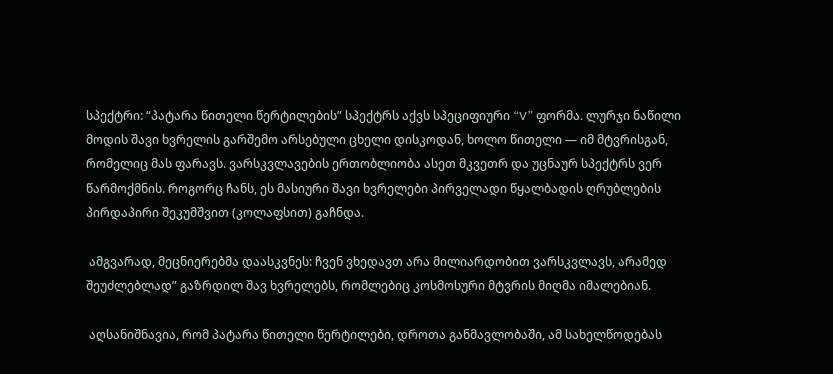სპექტრი: “პატარა წითელი წერტილების” სპექტრს აქვს სპეციფიური “V” ფორმა. ლურჯი ნაწილი მოდის შავი ხვრელის გარშემო არსებული ცხელი დისკოდან, ხოლო წითელი — იმ მტვრისგან, რომელიც მას ფარავს. ვარსკვლავების ერთობლიობა ასეთ მკვეთრ და უცნაურ სპექტრს ვერ წარმოქმნის. როგორც ჩანს, ეს მასიური შავი ხვრელები პირველადი წყალბადის ღრუბლების პირდაპირი შეკუმშვით (კოლაფსით) გაჩნდა.

 ამგვარად, მეცნიერებმა დაასკვნეს: ჩვენ ვხედავთ არა მილიარდობით ვარსკვლავს, არამედ შეუძლებლად” გაზრდილ შავ ხვრელებს, რომლებიც კოსმოსური მტვრის მიღმა იმალებიან.

 აღსანიშნავია, რომ პატარა წითელი წერტილები, დროთა განმავლობაში, ამ სახელწოდებას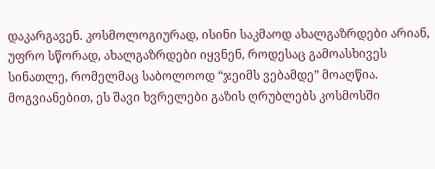დაკარგავენ. კოსმოლოგიურად, ისინი საკმაოდ ახალგაზრდები არიან, უფრო სწორად, ახალგაზრდები იყვნენ, როდესაც გამოასხივეს სინათლე, რომელმაც საბოლოოდ “ჯეიმს ვებამდე” მოაღწია. მოგვიანებით, ეს შავი ხვრელები გაზის ღრუბლებს კოსმოსში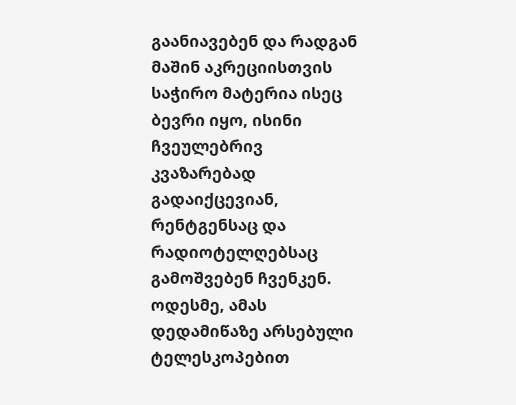გაანიავებენ და რადგან მაშინ აკრეციისთვის საჭირო მატერია ისეც ბევრი იყო, ისინი ჩვეულებრივ კვაზარებად გადაიქცევიან, რენტგენსაც და რადიოტელღებსაც გამოშვებენ ჩვენკენ. ოდესმე, ამას დედამიწაზე არსებული ტელესკოპებით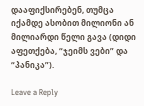დააფიქსირებენ, თუმცა იქამდე ასობით მილიონი ან მილიარდი წელი გავა (დიდი აფეთქება, “ჯეიმს ვები” და “პანიკა”).

Leave a Reply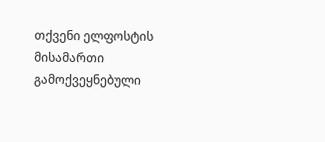თქვენი ელფოსტის მისამართი გამოქვეყნებული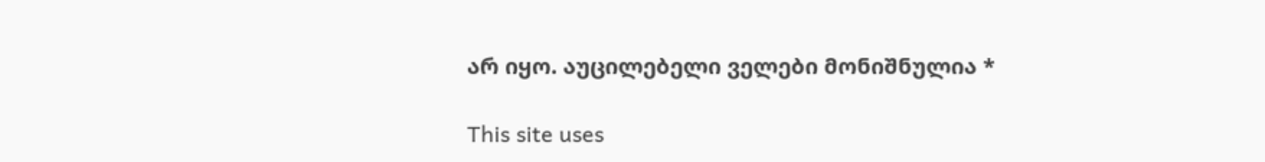არ იყო. აუცილებელი ველები მონიშნულია *

This site uses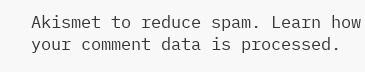Akismet to reduce spam. Learn how your comment data is processed.